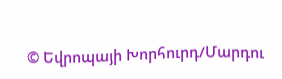© Եվրոպայի Խորհուրդ/Մարդու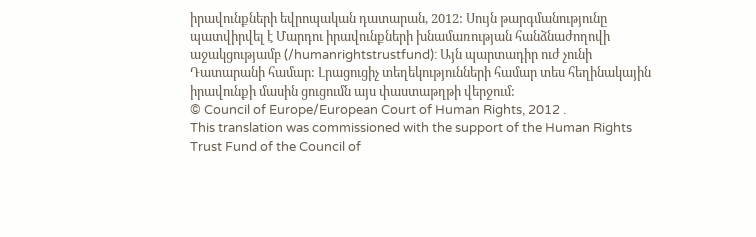իրավունքների եվրոպական դատարան, 2012: Սույն թարգմանությունը պատվիրվել է Մարդու իրավունքների խնամառության հանձնաժողովի աջակցությամբ (/humanrightstrustfund): Այն պարտադիր ուժ չունի Դատարանի համար: Լրացուցիչ տեղեկությունների համար տես հեղինակային իրավունքի մասին ցուցումն այս փաստաթղթի վերջում:
© Council of Europe/European Court of Human Rights, 2012 .
This translation was commissioned with the support of the Human Rights Trust Fund of the Council of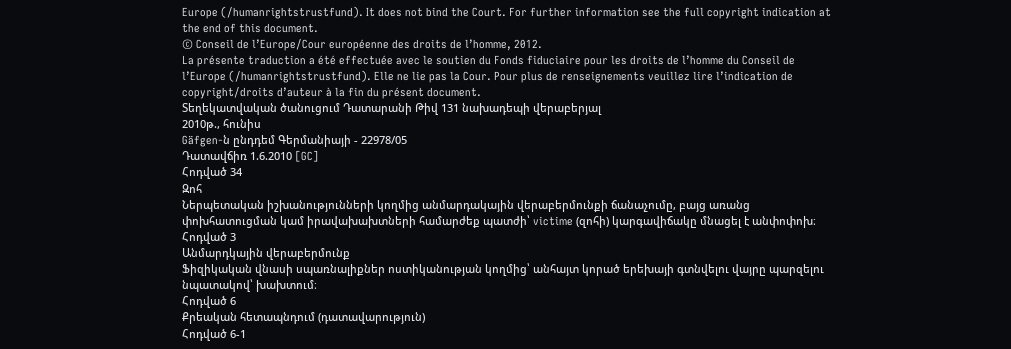Europe (/humanrightstrustfund). It does not bind the Court. For further information see the full copyright indication at the end of this document.
© Conseil de l’Europe/Cour européenne des droits de l’homme, 2012.
La présente traduction a été effectuée avec le soutien du Fonds fiduciaire pour les droits de l’homme du Conseil de l’Europe (/humanrightstrustfund). Elle ne lie pas la Cour. Pour plus de renseignements veuillez lire l’indication de copyright/droits d’auteur à la fin du présent document.
Տեղեկատվական ծանուցում Դատարանի Թիվ 131 նախադեպի վերաբերյալ
2010թ., հունիս
Gäfgen-ն ընդդեմ Գերմանիայի - 22978/05
Դատավճիռ 1.6.2010 [GC]
Հոդված 34
Զոհ
Ներպետական իշխանությունների կողմից անմարդակային վերաբերմունքի ճանաչումը, բայց առանց փոխհատուցման կամ իրավախախտների համարժեք պատժի՝ victime (զոհի) կարգավիճակը մնացել է անփոփոխ։
Հոդված 3
Անմարդկային վերաբերմունք
Ֆիզիկական վնասի սպառնալիքներ ոստիկանության կողմից՝ անհայտ կորած երեխայի գտնվելու վայրը պարզելու նպատակով՝ խախտում։
Հոդված 6
Քրեական հետապնդում (դատավարություն)
Հոդված 6-1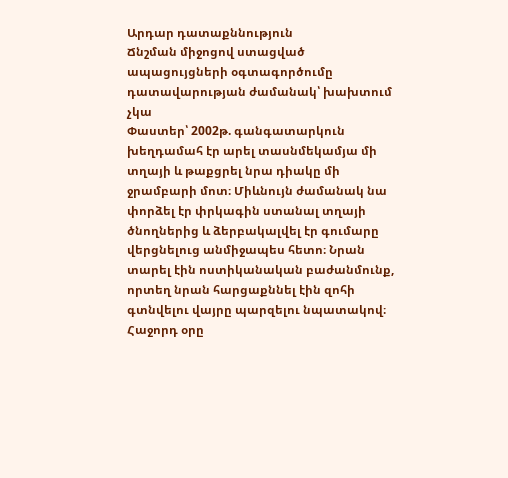Արդար դատաքննություն
Ճնշման միջոցով ստացված ապացույցների օգտագործումը դատավարության ժամանակ՝ խախտում չկա
Փաստեր՝ 2002թ. գանգատարկուն խեղդամահ էր արել տասնմեկամյա մի տղայի և թաքցրել նրա դիակը մի ջրամբարի մոտ։ Միևնույն ժամանակ նա փորձել էր փրկագին ստանալ տղայի ծնողներից և ձերբակալվել էր գումարը վերցնելուց անմիջապես հետո։ Նրան տարել էին ոստիկանական բաժանմունք, որտեղ նրան հարցաքննել էին զոհի գտնվելու վայրը պարզելու նպատակով։ Հաջորդ օրը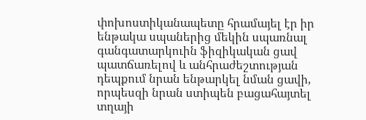փոխոստիկանապետը հրամայել էր իր ենթակա սպաներից մեկին սպառնալ գանգատարկուին ֆիզիկական ցավ պատճառելով և անհրաժեշտության դեպքում նրան ենթարկել նման ցավի, որպեսզի նրան ստիպեն բացահայտել տղայի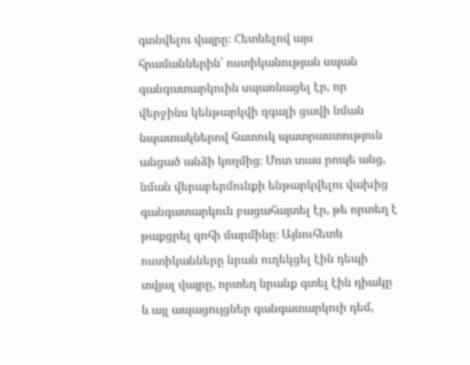գտնվելու վայրը։ Հետևելով այս հրամաններին՝ ոստիկանության սպան գանգատարկուին սպառնացել էր, որ վերջինս կենթարկվի զգալի ցավի նման նպատակներով հատուկ պատրաստություն անցած անձի կողմից։ Մոտ տաս րոպե անց, նման վերաբերմունքի ենթարկվելու վախից գանգատարկուն բացահայտել էր, թե որտեղ է թաքցրել զոհի մարմինը։ Այնուհետև ոստիկանները նրան ուղեկցել էին դեպի տվյալ վայրը, որտեղ նրանք գտել էին դիակը և այլ ապացույցներ գանգատարկուի դեմ,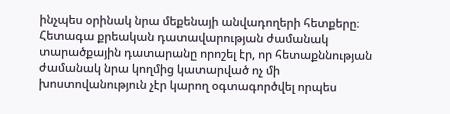ինչպես օրինակ նրա մեքենայի անվադողերի հետքերը։ Հետագա քրեական դատավարության ժամանակ տարածքային դատարանը որոշել էր, որ հետաքննության ժամանակ նրա կողմից կատարված ոչ մի խոստովանություն չէր կարող օգտագործվել որպես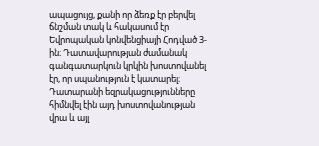ապացույց, քանի որ ձեռք էր բերվել ճնշման տակ և հակասում էր Եվրոպական կոնվենցիայի Հոդված 3-ին։ Դատավարության ժամանակ գանգատարկուն կրկին խոստովանել էր, որ սպանություն է կատարել։ Դատարանի եզրակացությունները հիմնվել էին այդ խոստովանության վրա և այլ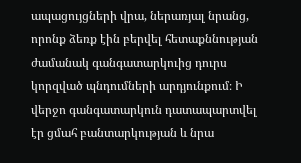ապացույցների վրա, ներառյալ նրանց, որոնք ձեռք էին բերվել հետաքննության ժամանակ գանգատարկուից դուրս կորզված պնդումների արդյունքում։ Ի վերջո գանգատարկուն դատապարտվել էր ցմահ բանտարկության և նրա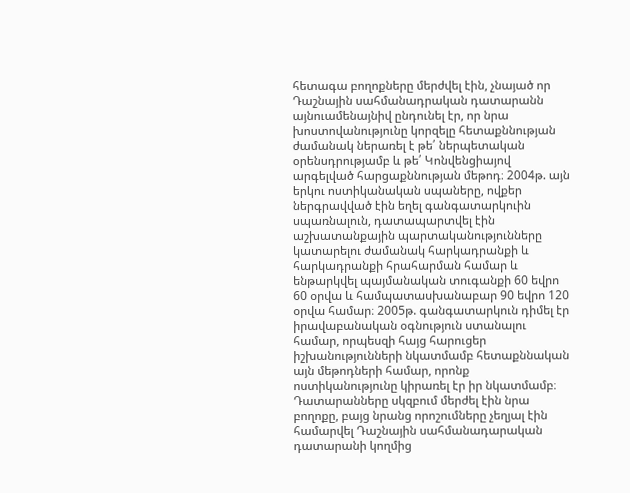հետագա բողոքները մերժվել էին, չնայած որ Դաշնային սահմանադրական դատարանն այնուամենայնիվ ընդունել էր, որ նրա խոստովանությունը կորզելը հետաքննության ժամանակ ներառել է թե՛ ներպետական օրենսդրությամբ և թե՛ Կոնվենցիայով արգելված հարցաքննության մեթոդ։ 2004թ. այն երկու ոստիկանական սպաները, ովքեր ներգրավված էին եղել գանգատարկուին սպառնալուն, դատապարտվել էին աշխատանքային պարտականությունները կատարելու ժամանակ հարկադրանքի և հարկադրանքի հրահարման համար և ենթարկվել պայմանական տուգանքի 60 եվրո 60 օրվա և համպատասխանաբար 90 եվրո 120 օրվա համար։ 2005թ. գանգատարկուն դիմել էր իրավաբանական օգնություն ստանալու համար, որպեսզի հայց հարուցեր իշխանությունների նկատմամբ հետաքննական այն մեթոդների համար, որոնք ոստիկանությունը կիրառել էր իր նկատմամբ։ Դատարանները սկզբում մերժել էին նրա բողոքը, բայց նրանց որոշումները չեղյալ էին համարվել Դաշնային սահմանադարական դատարանի կողմից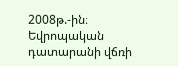2008թ.-ին։ Եվրոպական դատարանի վճռի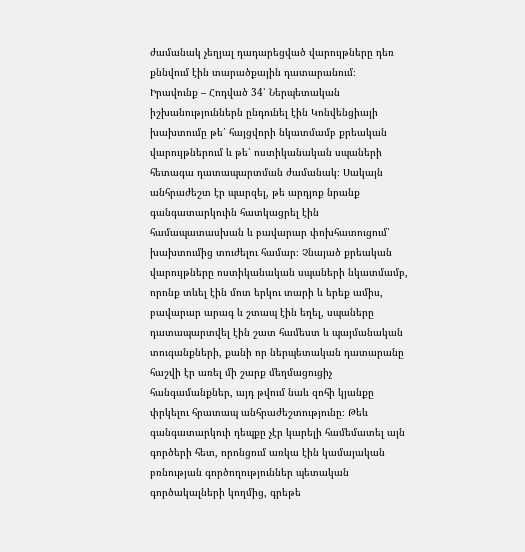ժամանակ չեղյալ դադարեցված վարույթները դեռ քննվում էին տարածքային դատարանում։
Իրավունք – Հոդված 34՝ Ներպետական իշխանություններն ընդունել էին Կոնվենցիայի խախտումը թե՛ հայցվորի նկատմամբ քրեական վարույթներում և թե՛ ոստիկանական սպաների հետագա դատապարտման ժամանակ։ Սակայն անհրաժեշտ էր պարզել, թե արդյոք նրանք գանգատարկուին հատկացրել էին համապատասխան և բավարար փոխհատուցում՝ խախտումից տուժելու համար։ Չնայած քրեական վարույթները ոստիկանական սպաների նկատմամբ, որոնք տևել էին մոտ երկու տարի և երեք ամիս, բավարար արագ և շտապ էին եղել, սպաները դատապարտվել էին շատ համեստ և պայմանական տուգանքների, քանի որ ներպետական դատարանը հաշվի էր առել մի շարք մեղմացուցիչ հանգամանքներ, այդ թվում նաև զոհի կյանքը փրկելու հրատապ անհրաժեշտությունը։ Թեև գանգատարկուի դեպքը չէր կարելի համեմատել այն գործերի հետ, որոնցում առկա էին կամայական բռնության գործողություններ պետական գործակալների կողմից, գրեթե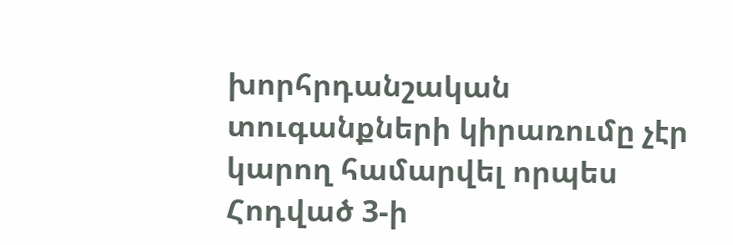խորհրդանշական տուգանքների կիրառումը չէր կարող համարվել որպես Հոդված 3-ի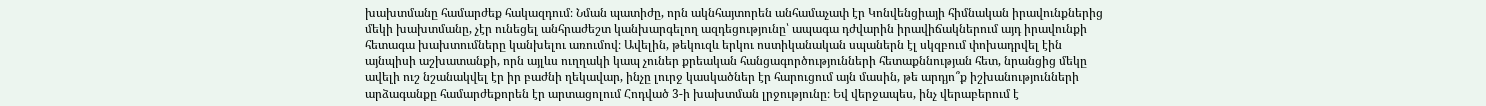խախտմանը համարժեք հակազդում։ Նման պատիժը, որն ակնհայտորեն անհամաչափ էր Կոնվենցիայի հիմնական իրավունքներից մեկի խախտմանը, չէր ունեցել անհրաժեշտ կանխարգելող ազդեցությունը՝ ապագա դժվարին իրավիճակներում այդ իրավունքի հետագա խախտումները կանխելու առումով։ Ավելին, թեկուզև երկու ոստիկանական սպաներն էլ սկզբում փոխադրվել էին այնպիսի աշխատանքի, որն այլևս ուղղակի կապ չուներ քրեական հանցագործությունների հետաքննության հետ, նրանցից մեկը ավելի ուշ նշանակվել էր իր բաժնի ղեկավար, ինչը լուրջ կասկածներ էր հարուցում այն մասին, թե արդյո՞ք իշխանությունների արձագանքը համարժեքորեն էր արտացոլում Հոդված 3-ի խախտման լրջությունը։ Եվ վերջապես, ինչ վերաբերում է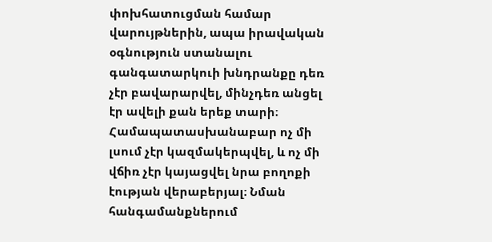փոխհատուցման համար վարույթներին, ապա իրավական օգնություն ստանալու գանգատարկուի խնդրանքը դեռ չէր բավարարվել, մինչդեռ անցել էր ավելի քան երեք տարի։ Համապատասխանաբար ոչ մի լսում չէր կազմակերպվել, և ոչ մի վճիռ չէր կայացվել նրա բողոքի էության վերաբերյալ։ Նման հանգամանքներում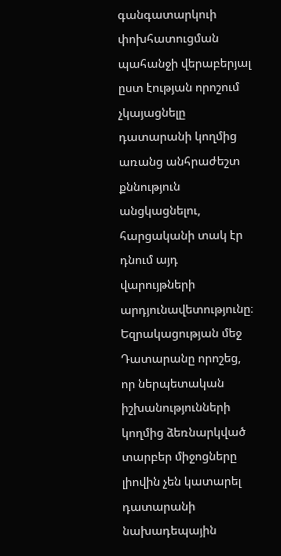գանգատարկուի փոխհատուցման պահանջի վերաբերյալ ըստ էության որոշում չկայացնելը դատարանի կողմից առանց անհրաժեշտ քննություն անցկացնելու, հարցականի տակ էր դնում այդ վարույթների արդյունավետությունը։ Եզրակացության մեջ Դատարանը որոշեց, որ ներպետական իշխանությունների կողմից ձեռնարկված տարբեր միջոցները լիովին չեն կատարել դատարանի նախադեպային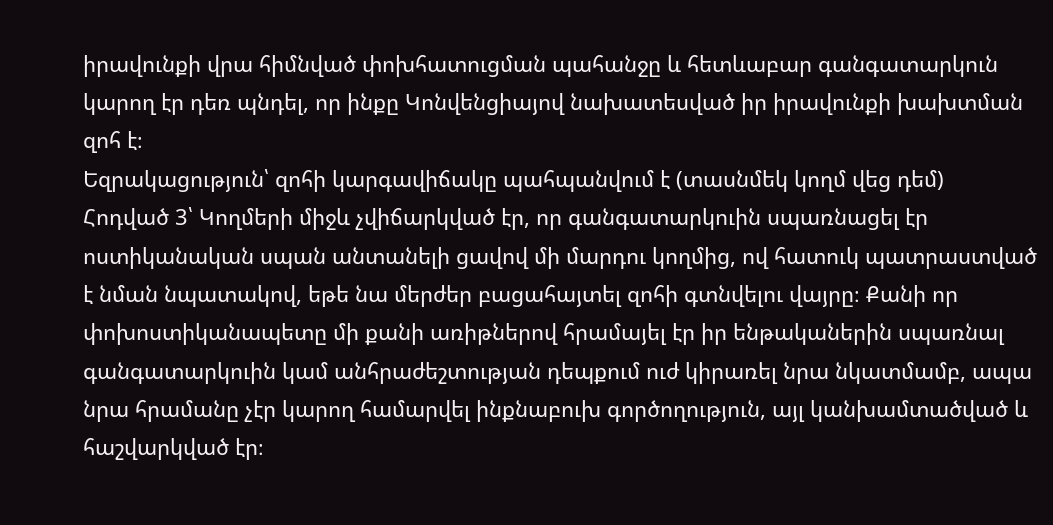իրավունքի վրա հիմնված փոխհատուցման պահանջը և հետևաբար գանգատարկուն կարող էր դեռ պնդել, որ ինքը Կոնվենցիայով նախատեսված իր իրավունքի խախտման զոհ է։
Եզրակացություն՝ զոհի կարգավիճակը պահպանվում է (տասնմեկ կողմ վեց դեմ)
Հոդված 3՝ Կողմերի միջև չվիճարկված էր, որ գանգատարկուին սպառնացել էր ոստիկանական սպան անտանելի ցավով մի մարդու կողմից, ով հատուկ պատրաստված է նման նպատակով, եթե նա մերժեր բացահայտել զոհի գտնվելու վայրը։ Քանի որ փոխոստիկանապետը մի քանի առիթներով հրամայել էր իր ենթականերին սպառնալ գանգատարկուին կամ անհրաժեշտության դեպքում ուժ կիրառել նրա նկատմամբ, ապա նրա հրամանը չէր կարող համարվել ինքնաբուխ գործողություն, այլ կանխամտածված և հաշվարկված էր։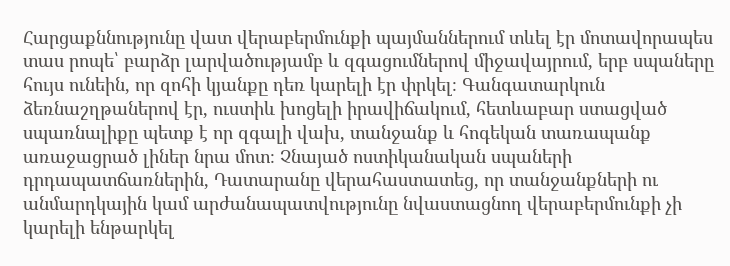Հարցաքննությունը վատ վերաբերմունքի պայմաններում տևել էր մոտավորապես տաս րոպե՝ բարձր լարվածությամբ և զգացումներով միջավայրում, երբ սպաները հույս ունեին, որ զոհի կյանքը դեռ կարելի էր փրկել։ Գանգատարկուն ձեռնաշղթաներով էր, ուստիև խոցելի իրավիճակում, հետևաբար ստացված սպառնալիքը պետք է որ զգալի վախ, տանջանք և հոգեկան տառապանք առաջացրած լիներ նրա մոտ։ Չնայած ոստիկանական սպաների դրդապատճառներին, Դատարանը վերահաստատեց, որ տանջանքների ու անմարդկային կամ արժանապատվությունը նվաստացնող վերաբերմունքի չի կարելի ենթարկել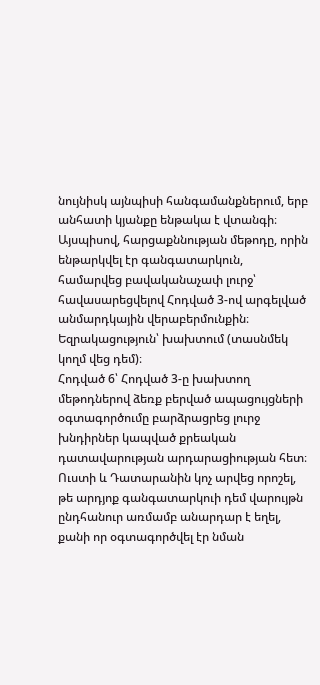նույնիսկ այնպիսի հանգամանքներում, երբ անհատի կյանքը ենթակա է վտանգի։ Այսպիսով, հարցաքննության մեթոդը, որին ենթարկվել էր գանգատարկուն, համարվեց բավականաչափ լուրջ՝ հավասարեցվելով Հոդված 3-ով արգելված անմարդկային վերաբերմունքին։
Եզրակացություն՝ խախտում (տասնմեկ կողմ վեց դեմ)։
Հոդված 6՝ Հոդված 3-ը խախտող մեթոդներով ձեռք բերված ապացույցների օգտագործումը բարձրացրեց լուրջ խնդիրներ կապված քրեական դատավարության արդարացիության հետ։ Ուստի և Դատարանին կոչ արվեց որոշել, թե արդյոք գանգատարկուի դեմ վարույթն ընդհանուր առմամբ անարդար է եղել, քանի որ օգտագործվել էր նման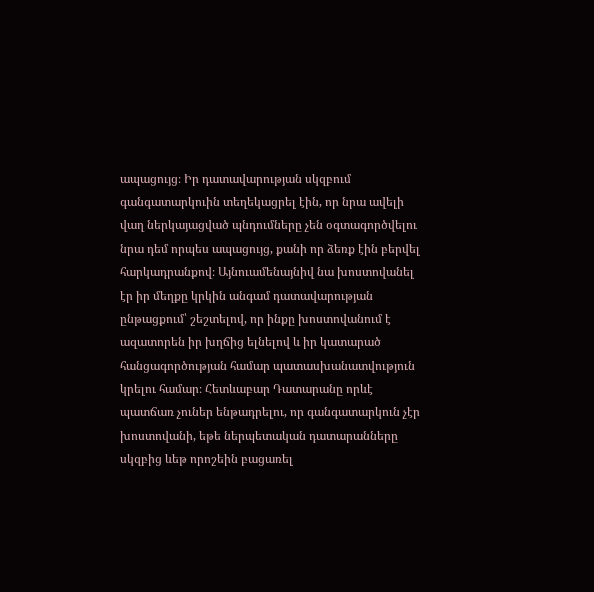ապացույց։ Իր դատավարության սկզբում գանգատարկուին տեղեկացրել էին, որ նրա ավելի վաղ ներկայացված պնդումները չեն օգտագործվելու նրա դեմ որպես ապացույց, քանի որ ձեռք էին բերվել հարկադրանքով։ Այնուամենայնիվ նա խոստովանել էր իր մեղքը կրկին անգամ դատավարության ընթացքում՝ շեշտելով, որ ինքը խոստովանում է ազատորեն իր խղճից ելնելով և իր կատարած հանցագործության համար պատասխանատվություն կրելու համար։ Հետևաբար Դատարանը որևէ պատճառ չուներ ենթադրելու, որ գանգատարկուն չէր խոստովանի, եթե ներպետական դատարանները սկզբից ևեթ որոշեին բացառել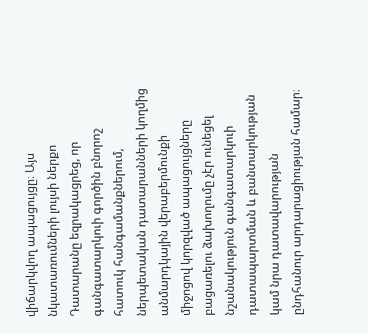վիճարկվող ապացույցը։ Այս նկատառումների լույսի ներքո Դատարանը եզրակացրեց, որ գանգատարկուի գործին բնորոշ հատուկ հանգամանքներում, ներպետական դատարանների կողմից անմարդկային վերաբերմունքի միջոցով կորզված ապացույցները բացառելու ձախողումը չէր ունեցել նշանակություն գանգատարկուի դատապարտման և բանտարկության կամ նրա դատավարության ընդհանուր արդարացիության համար։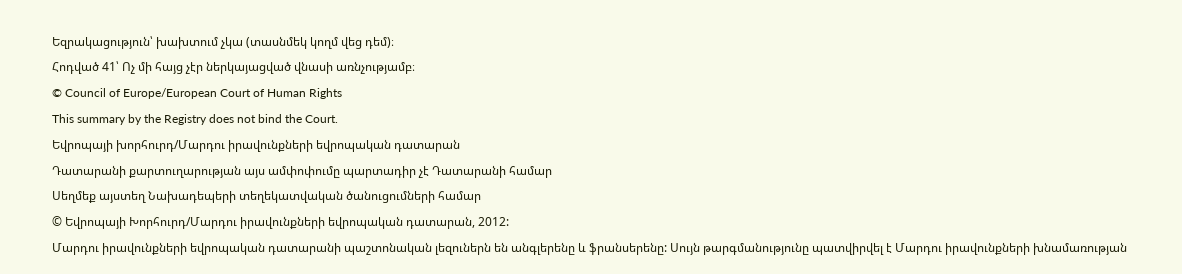Եզրակացություն՝ խախտում չկա (տասնմեկ կողմ վեց դեմ)։
Հոդված 41՝ Ոչ մի հայց չէր ներկայացված վնասի առնչությամբ։
© Council of Europe/European Court of Human Rights
This summary by the Registry does not bind the Court.
Եվրոպայի խորհուրդ/Մարդու իրավունքների եվրոպական դատարան
Դատարանի քարտուղարության այս ամփոփումը պարտադիր չէ Դատարանի համար
Սեղմեք այստեղ Նախադեպերի տեղեկատվական ծանուցումների համար
© Եվրոպայի Խորհուրդ/Մարդու իրավունքների եվրոպական դատարան, 2012:
Մարդու իրավունքների եվրոպական դատարանի պաշտոնական լեզուներն են անգլերենը և ֆրանսերենը: Սույն թարգմանությունը պատվիրվել է Մարդու իրավունքների խնամառության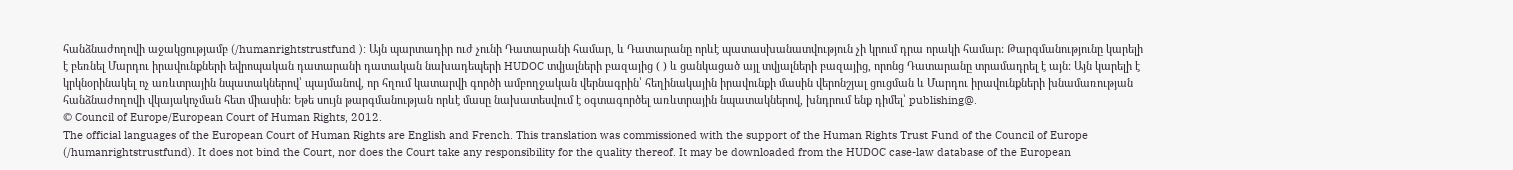հանձնաժողովի աջակցությամբ (/humanrightstrustfund ): Այն պարտադիր ուժ չունի Դատարանի համար, և Դատարանը որևէ պատասխանատվություն չի կրում դրա որակի համար: Թարգմանությունը կարելի է բեռնել Մարդու իրավունքների եվրոպական դատարանի դատական նախադեպերի HUDOC տվյալների բազայից ( ) և ցանկացած այլ տվյալների բազայից, որոնց Դատարանը տրամադրել է այն: Այն կարելի է կրկնօրինակել ոչ առևտրային նպատակներով՝ պայմանով, որ հղում կատարվի գործի ամբողջական վերնագրին՝ հեղինակային իրավունքի մասին վերոնշյալ ցուցման և Մարդու իրավունքների խնամառության հանձնաժողովի վկայակոչման հետ միասին: Եթե սույն թարգմանության որևէ մասը նախատեսվում է օգտագործել առևտրային նպատակներով, խնդրում ենք դիմել՝ publishing@.
© Council of Europe/European Court of Human Rights, 2012.
The official languages of the European Court of Human Rights are English and French. This translation was commissioned with the support of the Human Rights Trust Fund of the Council of Europe (/humanrightstrustfund). It does not bind the Court, nor does the Court take any responsibility for the quality thereof. It may be downloaded from the HUDOC case-law database of the European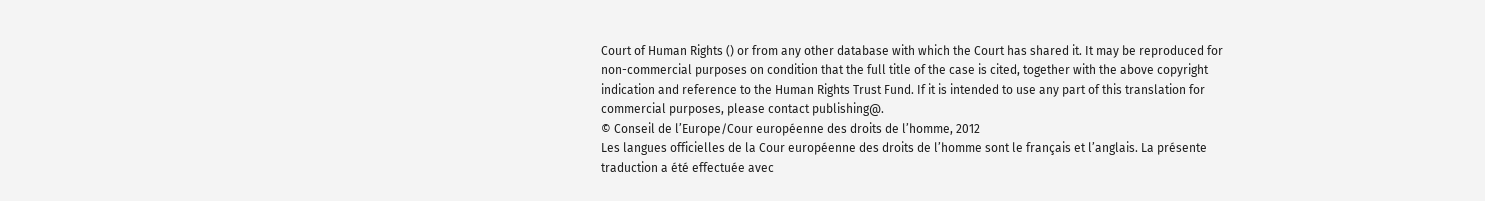Court of Human Rights () or from any other database with which the Court has shared it. It may be reproduced for non-commercial purposes on condition that the full title of the case is cited, together with the above copyright indication and reference to the Human Rights Trust Fund. If it is intended to use any part of this translation for commercial purposes, please contact publishing@.
© Conseil de l’Europe/Cour européenne des droits de l’homme, 2012
Les langues officielles de la Cour européenne des droits de l’homme sont le français et l’anglais. La présente traduction a été effectuée avec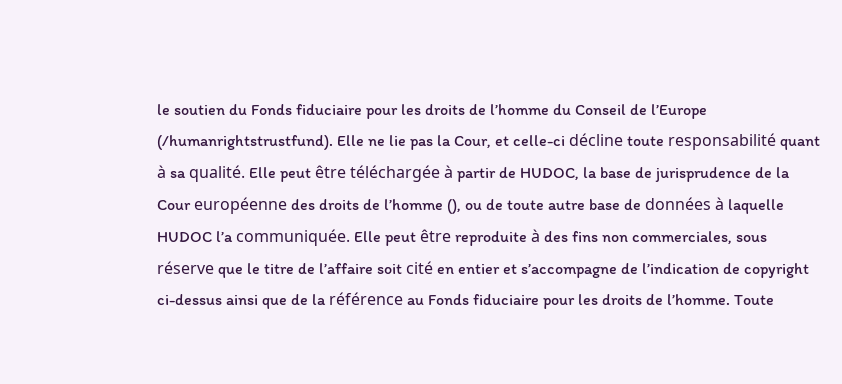le soutien du Fonds fiduciaire pour les droits de l’homme du Conseil de l’Europe (/humanrightstrustfund). Elle ne lie pas la Cour, et celle-ci décline toute responsabilité quant à sa qualité. Elle peut être téléchargée à partir de HUDOC, la base de jurisprudence de la Cour européenne des droits de l’homme (), ou de toute autre base de données à laquelle HUDOC l’a communiquée. Elle peut être reproduite à des fins non commerciales, sous réserve que le titre de l’affaire soit cité en entier et s’accompagne de l’indication de copyright ci-dessus ainsi que de la référence au Fonds fiduciaire pour les droits de l’homme. Toute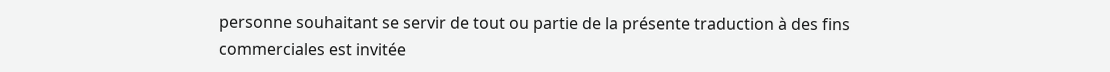personne souhaitant se servir de tout ou partie de la présente traduction à des fins commerciales est invitée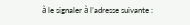à le signaler à l’adresse suivante :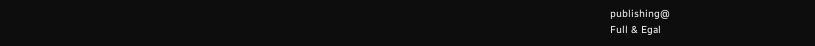publishing@
Full & Egal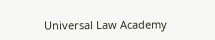Universal Law Academy